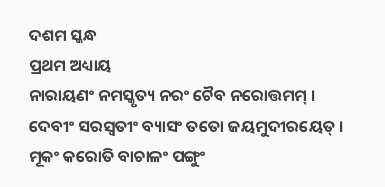ଦଶମ ସ୍କନ୍ଧ
ପ୍ରଥମ ଅଧ୍ୟାୟ
ନାରାୟଣଂ ନମସ୍କୃତ୍ୟ ନରଂ ଚୈବ ନରୋତ୍ତମମ୍ ।
ଦେବୀଂ ସରସ୍ୱତୀଂ ବ୍ୟାସଂ ତତୋ ଜୟମୁଦୀରୟେତ୍ ।
ମୂକଂ କରୋତି ବାଚାଳଂ ପଙ୍ଗୁଂ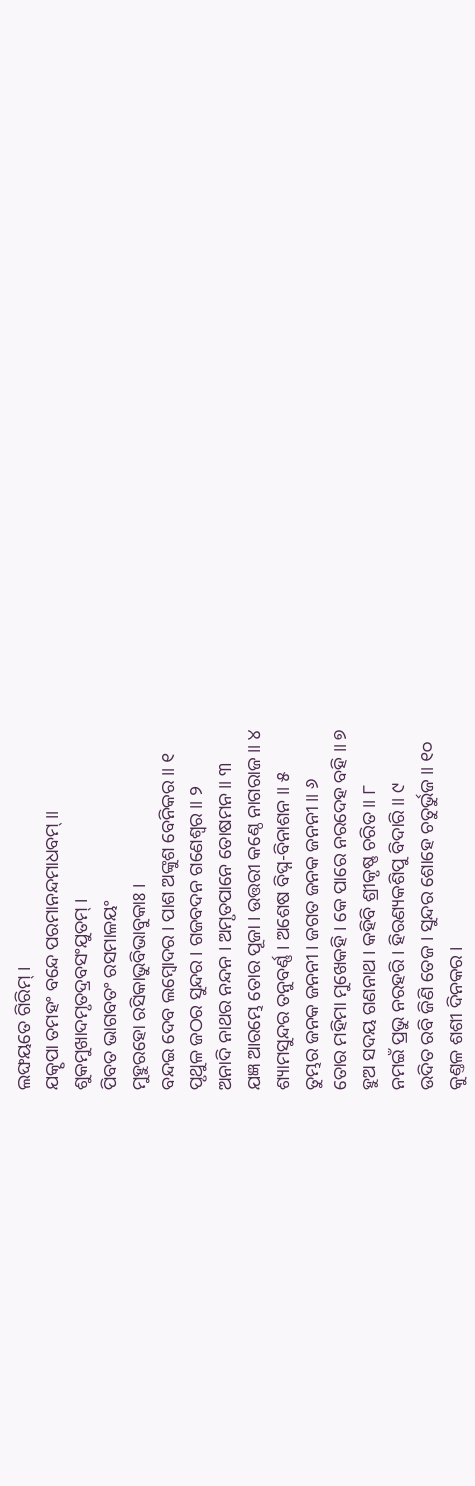ଲଙ୍ଘୟତେ ଗିରିମ୍ ।
ଯତ୍କୃପା ତମହଂ ବନ୍ଦେ ପରମାନନ୍ଦମାଧବମ୍ ॥
ଶୁକମୁଖାଦମୃତଦ୍ରବସଂଯୁତମ୍ ।
ପିବତ ଭାଗବତଂ ରସମାଳୟଂ
ମୁହୁରହୋ ରସିକାଭୁବିଭାବୁକାଃ ।
ବନ୍ଦଇ ଦେବ ଲମ୍ବୋଦର । ପାଶ ଅଙ୍କୁଶ ବେନିକର ॥ ୧
ପୃଥୁଳ ଜଠର ସୁନ୍ଦର । ଗଜବଦନ ଗଣେଶ୍ୱର ॥ ୨
ଅନାଦି ନାଥର ନନ୍ଦନ । ଅମୃତପାନେ ତୋଷମନ ॥ ୩
ଯଜ୍ଞ ଆରମ୍ଭେ ତୋର ପୂଜା । ଉତ୍ତରୀ କଣ୍ଠେ ନାଗରାଜ ॥ ୪
ଶ୍ୟାମସୁନ୍ଦର ତନୁବର୍ଣ୍ଣ । ଅଶେଷ ବିଘ୍ନ-ବିନାଶନ ॥ ୫
ତୁମ୍ଭର ଜନକ ଜନନୀ । ଜଗତ ଜନକ ଜନନୀ ॥ ୬
ତୋର ମହିମା ମୁଖେକହି । କେ ପାରେ ନରଦେହ ବହି ॥ ୭
ହୁଅ ସଦୟ ଗଣନାଥ । କହିବି ଶ୍ରୀକୃଷ୍ଣ ଚରିତ ॥ ୮
ନମଇଁ ପ୍ରଭୁ ନରହରି । ହିରଣ୍ୟକଶିପୁ ବିଦାରି ॥ ୯
ଉଦିତ ରବି ଜିଣି ତେଜ । ସୁନ୍ଦର ଶୋହେ ଚତୁର୍ଭୁଜ ॥ ୧୦
କୁଣ୍ତଳ ଶଶୀ ଦିନକର ।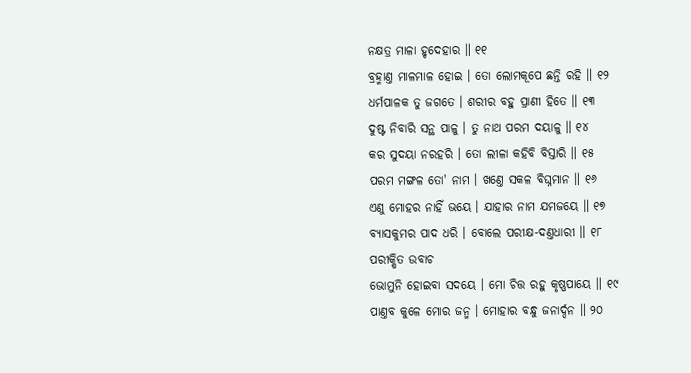ନକ୍ଷତ୍ର ମାଳା ହୃଦେହାର ॥ ୧୧
ବ୍ରହ୍ମାଣ୍ତ ମାଳମାଳ ହୋଇ । ତୋ ଲୋମକୂପେ ଛନ୍ତି ରହି ॥ ୧୨
ଧର୍ମପାଳକ ତୁ ଜଗତେ । ଶରୀର ବହୁ ପ୍ରାଣୀ ହିତେ ॥ ୧୩
ଦୁଷ୍ଟ ନିବାରି ସନ୍ଥ ପାଳୁ । ତୁ ନାଥ ପରମ ଦୟାଳୁ ॥ ୧୪
କର ସୁଦୟା ନରହରି । ତୋ ଲୀଳା କହିବି ବିସ୍ତାରି ॥ ୧୫
ପରମ ମଙ୍ଗଳ ତୋ' ନାମ । ଖଣ୍ତେ ସକଳ ବିଘ୍ନମାନ ॥ ୧୬
ଏଣୁ ମୋହର ନାହିଁ ଭୟେ । ଯାହାର ନାମ ଯମଜୟେ ॥ ୧୭
ବ୍ୟାସକୁମର ପାଦ ଧରି । ବୋଲେ ପରୀକ୍ଷ-ଦଣ୍ତଧାରୀ ॥ ୧୮
ପରୀକ୍ଷିତ ଉବାଚ
ଭୋମୁନି ହୋଇବା ସଦୟେ । ମୋ ଚିତ୍ତ ରହୁ କୃଷ୍ଣପାୟେ ॥ ୧୯
ପାଣ୍ତବ କୁଳେ ମୋର ଜନ୍ମ । ମୋହାର ବନ୍ଧୁ ଜନାର୍ଦ୍ଦନ ॥ ୨୦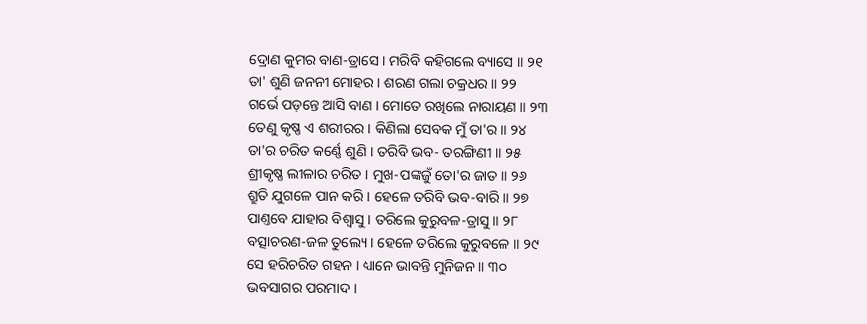ଦ୍ରୋଣ କୁମର ବାଣ-ତ୍ରାସେ । ମରିବି କହିଗଲେ ବ୍ୟାସେ ॥ ୨୧
ତା' ଶୁଣି ଜନନୀ ମୋହର । ଶରଣ ଗଲା ଚକ୍ରଧର ॥ ୨୨
ଗର୍ଭେ ପଡ଼ନ୍ତେ ଆସି ବାଣ । ମୋତେ ରଖିଲେ ନାରାୟଣ ॥ ୨୩
ତେଣୁ କୃଷ୍ଣ ଏ ଶରୀରର । କିଣିଲା ସେବକ ମୁଁ ତା'ର ॥ ୨୪
ତା'ର ଚରିତ କର୍ଣ୍ଣେ ଶୁଣି । ତରିବି ଭବ- ତରଙ୍ଗିଣୀ ॥ ୨୫
ଶ୍ରୀକୃଷ୍ଣ ଲୀଳାର ଚରିତ । ମୁଖ-ପଙ୍କଜୁଁ ତୋ'ର ଜାତ ॥ ୨୬
ଶ୍ରୁତି ଯୁଗଳେ ପାନ କରି । ହେଳେ ତରିବି ଭବ-ବାରି ॥ ୨୭
ପାଣ୍ତବେ ଯାହାର ବିଶ୍ୱାସୁ । ତରିଲେ କୁରୁବଳ-ତ୍ରାସୁ ॥ ୨୮
ବତ୍ସାଚରଣ-ଜଳ ତୁଲ୍ୟେ । ହେଳେ ତରିଲେ କୁରୁବଳେ ॥ ୨୯
ସେ ହରିଚରିତ ଗହନ । ଧ୍ୟାନେ ଭାବନ୍ତି ମୁନିଜନ ॥ ୩୦
ଭବସାଗର ପରମାଦ ।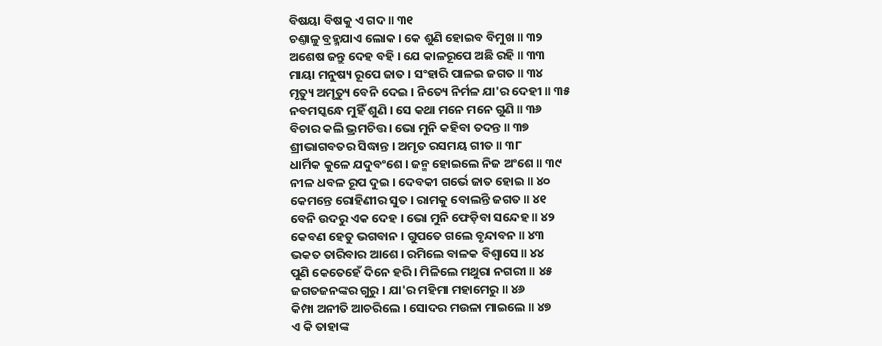ବିଷୟା ବିଷକୁ ଏ ଗଦ ॥ ୩୧
ଚଣ୍ତାଳୁ ବ୍ରହ୍ମଯାଏ ଲୋକ । କେ ଶୁଣି ହୋଇବ ବିମୁଖ ॥ ୩୨
ଅଶେଷ ଜନ୍ତୁ ଦେହ ବହି । ଯେ କାଳରୂପେ ଅଛି ରହି ॥ ୩୩
ମାୟା ମନୁଷ୍ୟ ରୂପେ ଜାତ । ସଂହାରି ପାଳଇ ଜଗତ ॥ ୩୪
ମୃତ୍ୟୁ ଅମୃତ୍ୟୁ ବେନି ଦେଇ । ନିତ୍ୟେ ନିର୍ମଳ ଯା'ର ଦେହୀ ॥ ୩୫
ନବମସ୍କନ୍ଧେ ମୁହିଁ ଶୁଣି । ସେ କଥା ମନେ ମନେ ଗୁଣି ॥ ୩୬
ବିଚାର କଲି ଭ୍ରମଚିତ୍ତ । ଭୋ ମୁନି କହିବା ତଦନ୍ତ ॥ ୩୭
ଶ୍ରୀଭାଗବତର ସିଦ୍ଧାନ୍ତ । ଅମୃତ ରସମୟ ଗୀତ ॥ ୩୮
ଧାର୍ମିକ କୁଳେ ଯଦୁବଂଶେ । ଜନ୍ମ ହୋଇଲେ ନିଜ ଅଂଶେ ॥ ୩୯
ନୀଳ ଧବଳ ରୂପ ଦୁଇ । ଦେବକୀ ଗର୍ଭେ ଜାତ ହୋଇ ॥ ୪୦
କେମନ୍ତେ ରୋହିଣୀର ସୁତ । ରାମକୁ ବୋଲନ୍ତି ଜଗତ ॥ ୪୧
ବେନି ଉଦରୁ ଏକ ଦେହ । ଭୋ ମୁନି ଫେଡ଼ିବା ସନ୍ଦେହ ॥ ୪୨
କେବଣ ହେତୁ ଭଗବାନ । ଗୁପତେ ଗଲେ ବୃନ୍ଦାବନ ॥ ୪୩
ଭକତ ତାରିବାର ଆଶେ । ରମିଲେ ବାଳକ ବିଶ୍ୱାସେ ॥ ୪୪
ପୁଣି କେତେହେଁ ଦିନେ ହରି । ମିଳିଲେ ମଥୁରା ନଗରୀ ॥ ୪୫
ଜଗତଜନଙ୍କର ଗୁରୁ । ଯା'ର ମହିମା ମହାମେରୁ ॥ ୪୬
କିମ୍ପା ଅନୀତି ଆଚରିଲେ । ସୋଦର ମଉଳା ମାଇଲେ ॥ ୪୭
ଏ କି ତାହାଙ୍କ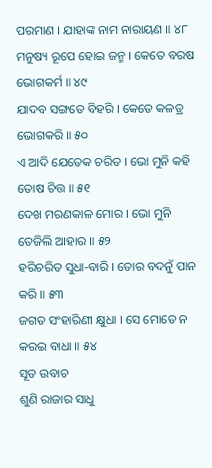ପରମାଣ । ଯାହାଙ୍କ ନାମ ନାରାୟଣ ॥ ୪୮
ମନୁଷ୍ୟ ରୂପେ ହୋଇ ଜନ୍ମ । କେତେ ବରଷ ଭୋଗକର୍ମ ॥ ୪୯
ଯାଦବ ସଙ୍ଗତେ ବିହରି । କେତେ କଳତ୍ର ଭୋଗକରି ॥ ୫୦
ଏ ଆଦି ଯେତେକ ଚରିତ । ଭୋ ମୁନି କହି ତୋଷ ଚିତ୍ତ ॥ ୫୧
ଦେଖ ମରଣକାଳ ମୋର । ଭୋ ମୁନି ତେଜିଲି ଆହାର ॥ ୫୨
ହରିଚରିତ ସୁଧା-ବାରି । ତୋର ବଦନୁଁ ପାନ କରି ॥ ୫୩
ଜଗତ ସଂହାରିଣୀ କ୍ଷୁଧା । ସେ ମୋତେ ନ କରଇ ବାଧା ॥ ୫୪
ସୂତ ଉବାଚ
ଶୁଣି ରାଜାର ସାଧୁ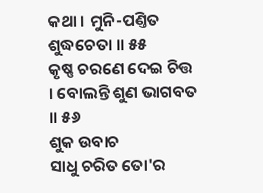କଥା । ମୁନି-ପଣ୍ତିତ ଶୁଦ୍ଧଚେତା ॥ ୫୫
କୃଷ୍ଣ ଚରଣେ ଦେଇ ଚିତ୍ତ । ବୋଲନ୍ତି ଶୁଣ ଭାଗବତ ॥ ୫୬
ଶୁକ ଉବାଚ
ସାଧୁ ଚରିତ ତୋ'ର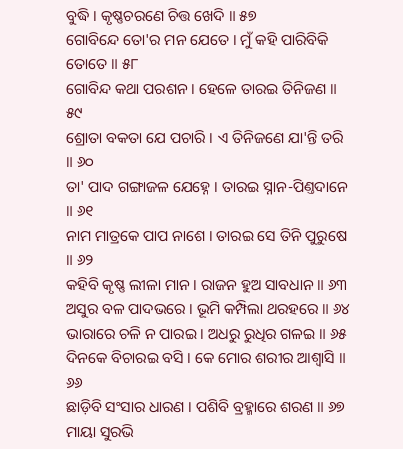ବୁଦ୍ଧି । କୃଷ୍ଣଚରଣେ ଚିତ୍ତ ଖେଦି ॥ ୫୭
ଗୋବିନ୍ଦେ ତୋ'ର ମନ ଯେତେ । ମୁଁ କହି ପାରିବିକି ତୋତେ ॥ ୫୮
ଗୋବିନ୍ଦ କଥା ପରଶନ । ହେଳେ ତାରଇ ତିନିଜଣ ॥ ୫୯
ଶ୍ରୋତା ବକତା ଯେ ପଚାରି । ଏ ତିନିଜଣେ ଯା'ନ୍ତି ତରି ॥ ୬୦
ତା' ପାଦ ଗଙ୍ଗାଜଳ ଯେହ୍ନେ । ତାରଇ ସ୍ନାନ-ପିଣ୍ତଦାନେ ॥ ୬୧
ନାମ ମାତ୍ରକେ ପାପ ନାଶେ । ତାରଇ ସେ ତିନି ପୁରୁଷେ ॥ ୬୨
କହିବି କୃଷ୍ଣ ଲୀଳା ମାନ । ରାଜନ ହୁଅ ସାବଧାନ ॥ ୬୩
ଅସୁର ବଳ ପାଦଭରେ । ଭୂମି କମ୍ପିଲା ଥରହରେ ॥ ୬୪
ଭାରାରେ ଚଳି ନ ପାରଇ । ଅଧରୁ ରୁଧିର ଗଳଇ ॥ ୬୫
ଦିନକେ ବିଚାରଇ ବସି । କେ ମୋର ଶରୀର ଆଶ୍ୱାସି ॥ ୬୬
ଛାଡ଼ିବି ସଂସାର ଧାରଣ । ପଶିବି ବ୍ରହ୍ମାରେ ଶରଣ ॥ ୬୭
ମାୟା ସୁରଭି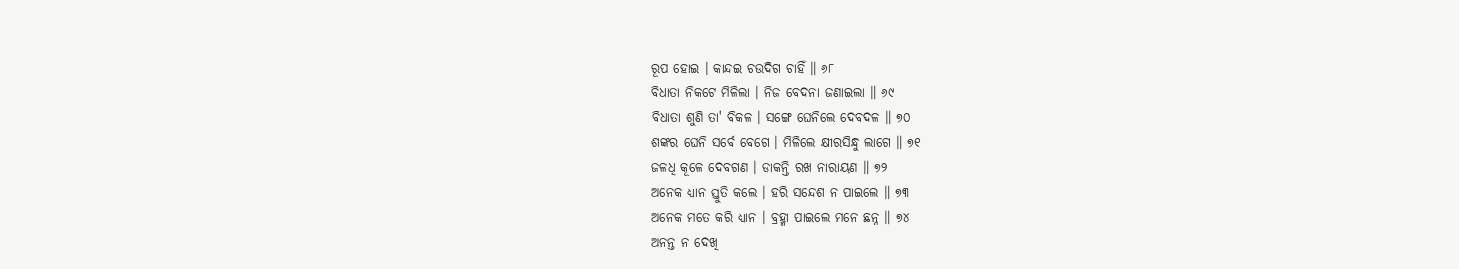ରୂପ ହୋଇ । କାନ୍ଦଇ ଚଉଦିଗ ଚାହିଁ ॥ ୬୮
ବିଧାତା ନିକଟେ ମିଳିଲା । ନିଜ ବେଦନା ଜଣାଇଲା ॥ ୬୯
ବିଧାତା ଶୁଣି ତା' ବିକଳ । ସଙ୍ଗେ ଘେନିଲେ ଦେବଦଳ ॥ ୭୦
ଶଙ୍କର ଘେନି ସର୍ବେ ବେଗେ । ମିଳିଲେ କ୍ଷୀରସିନ୍ଧୁ ଲାଗେ ॥ ୭୧
ଜଳଧି କୂଳେ ଦେବଗଣ । ଡାକନ୍ତି ରଖ ନାରାୟଣ ॥ ୭୨
ଅନେକ ଧ୍ୟାନ ସ୍ତୁତି କଲେ । ହରି ସନ୍ଦେଶ ନ ପାଇଲେ ॥ ୭୩
ଅନେକ ମତେ କରି ଧ୍ୟାନ । ବ୍ରହ୍ମା ପାଇଲେ ମନେ ଛନ୍ନ ॥ ୭୪
ଅନନ୍ତ ନ ଦେଖି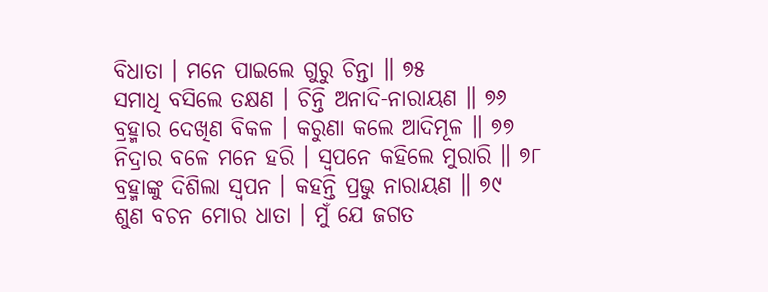ବିଧାତା । ମନେ ପାଇଲେ ଗୁରୁ ଚିନ୍ତା ॥ ୭୫
ସମାଧି ବସିଲେ ତକ୍ଷଣ । ଚିନ୍ତି ଅନାଦି-ନାରାୟଣ ॥ ୭୬
ବ୍ରହ୍ମାର ଦେଖିଣ ବିକଳ । କରୁଣା କଲେ ଆଦିମୂଳ ॥ ୭୭
ନିଦ୍ରାର ବଳେ ମନେ ହରି । ସ୍ୱପନେ କହିଲେ ମୁରାରି ॥ ୭୮
ବ୍ରହ୍ମାଙ୍କୁ ଦିଶିଲା ସ୍ୱପନ । କହନ୍ତି ପ୍ରଭୁ ନାରାୟଣ ॥ ୭୯
ଶୁଣ ବଚନ ମୋର ଧାତା । ମୁଁ ଯେ ଜଗତ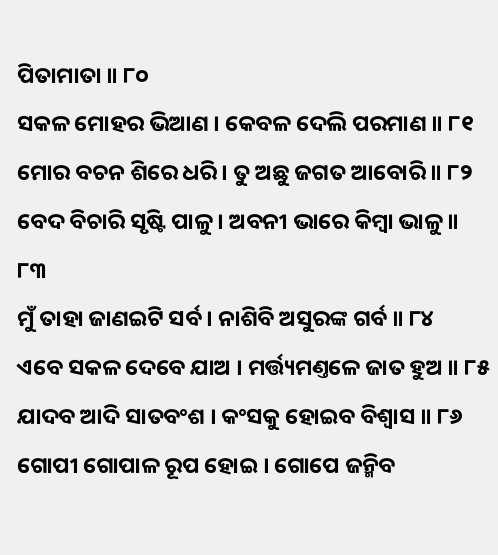ପିତାମାତା ॥ ୮୦
ସକଳ ମୋହର ଭିଆଣ । କେବଳ ଦେଲି ପରମାଣ ॥ ୮୧
ମୋର ବଚନ ଶିରେ ଧରି । ତୁ ଅଛୁ ଜଗତ ଆବୋରି ॥ ୮୨
ବେଦ ବିଚାରି ସୃଷ୍ଟି ପାଳୁ । ଅବନୀ ଭାରେ କିମ୍ବା ଭାଳୁ ॥ ୮୩
ମୁଁ ତାହା ଜାଣଇଟି ସର୍ବ । ନାଶିବି ଅସୁରଙ୍କ ଗର୍ବ ॥ ୮୪
ଏବେ ସକଳ ଦେବେ ଯାଅ । ମର୍ତ୍ତ୍ୟମଣ୍ତଳେ ଜାତ ହୁଅ ॥ ୮୫
ଯାଦବ ଆଦି ସାତବଂଶ । କଂସକୁ ହୋଇବ ବିଶ୍ୱାସ ॥ ୮୬
ଗୋପୀ ଗୋପାଳ ରୂପ ହୋଇ । ଗୋପେ ଜନ୍ମିବ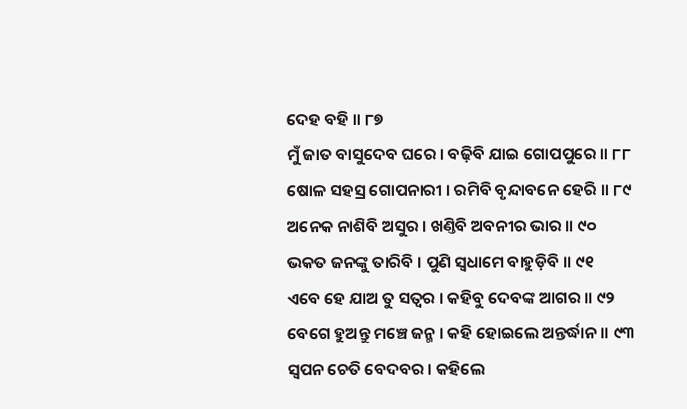ଦେହ ବହି ॥ ୮୭
ମୁଁ ଜାତ ବାସୁଦେବ ଘରେ । ବଢ଼ିବି ଯାଇ ଗୋପପୁରେ ॥ ୮୮
ଷୋଳ ସହସ୍ର ଗୋପନାରୀ । ରମିବି ବୃନ୍ଦାବନେ ହେରି ॥ ୮୯
ଅନେକ ନାଶିବି ଅସୁର । ଖଣ୍ତିବି ଅବନୀର ଭାର ॥ ୯୦
ଭକତ ଜନଙ୍କୁ ତାରିବି । ପୁଣି ସ୍ୱଧାମେ ବାହୁଡ଼ିବି ॥ ୯୧
ଏବେ ହେ ଯାଅ ତୁ ସତ୍ୱର । କହିବୁ ଦେବଙ୍କ ଆଗର ॥ ୯୨
ବେଗେ ହୁଅନ୍ତୁ ମଞ୍ଚେ ଜନ୍ମ । କହି ହୋଇଲେ ଅନ୍ତର୍ଦ୍ଧାନ ॥ ୯୩
ସ୍ୱପନ ଚେତି ବେଦବର । କହିଲେ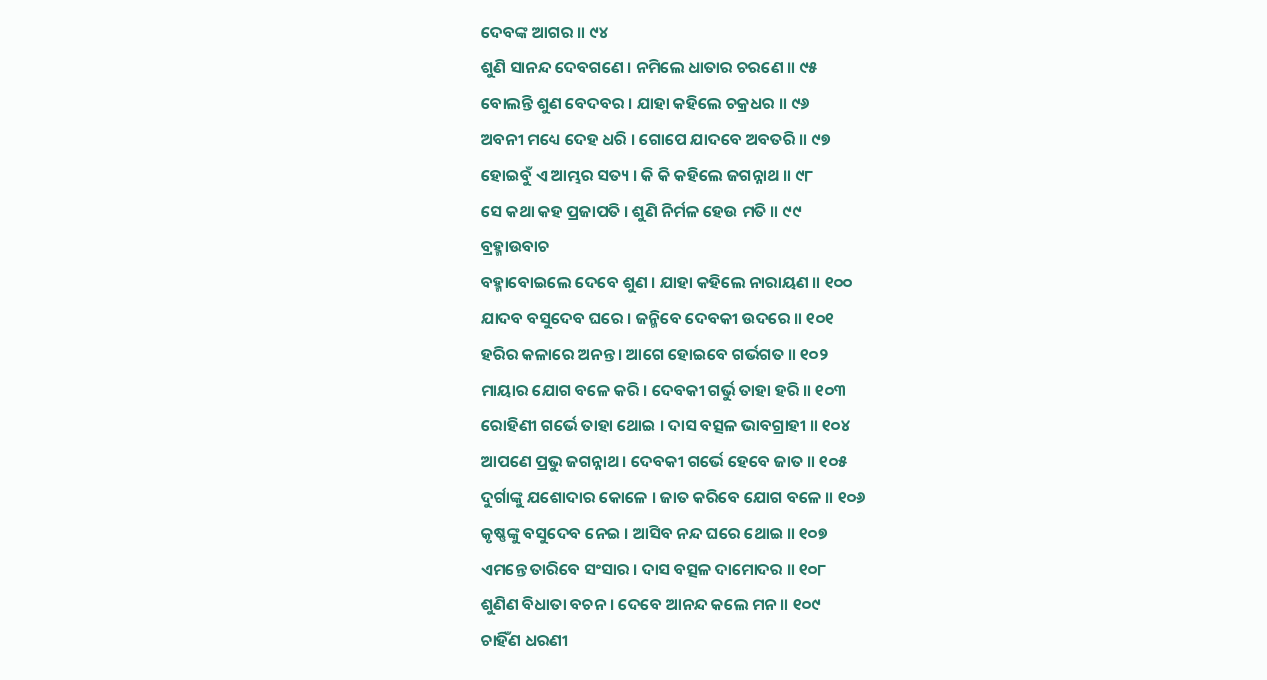ଦେବଙ୍କ ଆଗର ॥ ୯୪
ଶୁଣି ସାନନ୍ଦ ଦେବଗଣେ । ନମିଲେ ଧାତାର ଚରଣେ ॥ ୯୫
ବୋଲନ୍ତି ଶୁଣ ବେଦବର । ଯାହା କହିଲେ ଚକ୍ରଧର ॥ ୯୬
ଅବନୀ ମଧ୍ୟେ ଦେହ ଧରି । ଗୋପେ ଯାଦବେ ଅବତରି ॥ ୯୭
ହୋଇବୁଁ ଏ ଆମ୍ଭର ସତ୍ୟ । କି କି କହିଲେ ଜଗନ୍ନାଥ ॥ ୯୮
ସେ କଥା କହ ପ୍ରଜାପତି । ଶୁଣି ନିର୍ମଳ ହେଉ ମତି ॥ ୯୯
ବ୍ରହ୍ମାଉବାଚ
ବହ୍ମାବୋଇଲେ ଦେବେ ଶୁଣ । ଯାହା କହିଲେ ନାରାୟଣ ॥ ୧୦୦
ଯାଦବ ବସୁଦେବ ଘରେ । ଜନ୍ମିବେ ଦେବକୀ ଉଦରେ ॥ ୧୦୧
ହରିର କଳାରେ ଅନନ୍ତ । ଆଗେ ହୋଇବେ ଗର୍ଭଗତ ॥ ୧୦୨
ମାୟାର ଯୋଗ ବଳେ କରି । ଦେବକୀ ଗର୍ଭୁ ତାହା ହରି ॥ ୧୦୩
ରୋହିଣୀ ଗର୍ଭେ ତାହା ଥୋଇ । ଦାସ ବତ୍ସଳ ଭାବଗ୍ରାହୀ ॥ ୧୦୪
ଆପଣେ ପ୍ରଭୁ ଜଗନ୍ନାଥ । ଦେବକୀ ଗର୍ଭେ ହେବେ ଜାତ ॥ ୧୦୫
ଦୁର୍ଗାଙ୍କୁ ଯଶୋଦାର କୋଳେ । ଜାତ କରିବେ ଯୋଗ ବଳେ ॥ ୧୦୬
କୃଷ୍ଣଙ୍କୁ ବସୁଦେବ ନେଇ । ଆସିବ ନନ୍ଦ ଘରେ ଥୋଇ ॥ ୧୦୭
ଏମନ୍ତେ ତାରିବେ ସଂସାର । ଦାସ ବତ୍ସଳ ଦାମୋଦର ॥ ୧୦୮
ଶୁଣିଣ ବିଧାତା ବଚନ । ଦେବେ ଆନନ୍ଦ କଲେ ମନ ॥ ୧୦୯
ଚାହିଁଣ ଧରଣୀ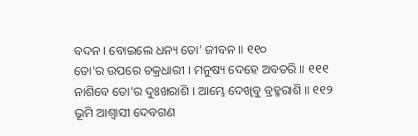ବଦନ । ବୋଇଲେ ଧନ୍ୟ ତୋ' ଜୀବନ ॥ ୧୧୦
ତୋ'ର ଉପରେ ଚକ୍ରଧାରୀ । ମନୁଷ୍ୟ ଦେହେ ଅବତରି ॥ ୧୧୧
ନାଶିବେ ତୋ'ର ଦୁଃଖରାଶି । ଆମ୍ଭେ ଦେଖିବୁ ବ୍ରହ୍ମରାଶି ॥ ୧୧୨
ଭୂମି ଆଶ୍ୱାସୀ ଦେବଗଣ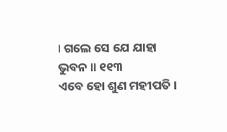। ଗଲେ ସେ ଯେ ଯାହା ଭୁବନ ॥ ୧୧୩
ଏବେ ହୋ ଶୁଣ ମହୀପତି ।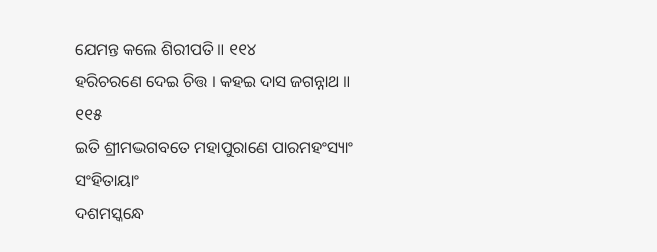ଯେମନ୍ତ କଲେ ଶିରୀପତି ॥ ୧୧୪
ହରିଚରଣେ ଦେଇ ଚିତ୍ତ । କହଇ ଦାସ ଜଗନ୍ନାଥ ॥ ୧୧୫
ଇତି ଶ୍ରୀମଦ୍ଭଗବତେ ମହାପୁରାଣେ ପାରମହଂସ୍ୟାଂ ସଂହିତାୟାଂ
ଦଶମସ୍କନ୍ଧେ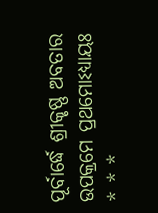ପୂର୍ବାର୍ଦ୍ଧେ ଶ୍ରୀକୃଷ୍ଣ ଅବତାର ଉପକ୍ରମେ ପ୍ରଥମୋଽଧ୍ୟାୟଃ
* * *